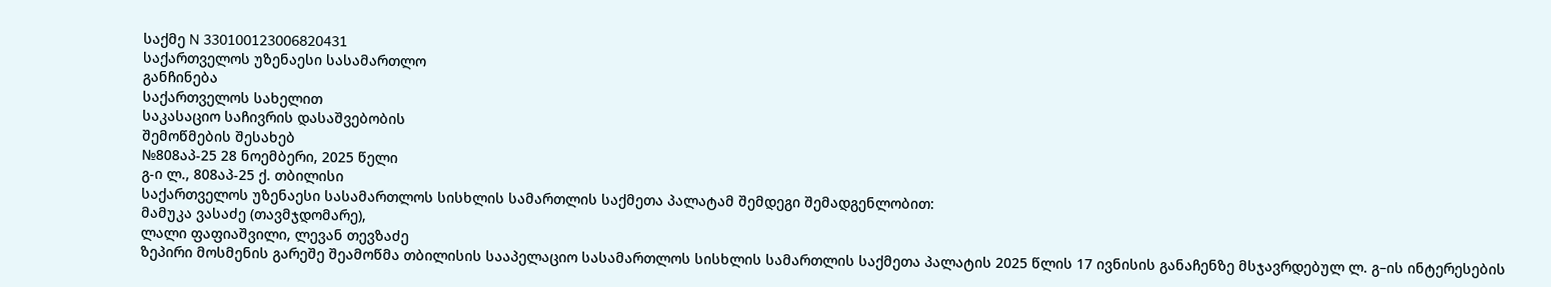საქმე N 330100123006820431
საქართველოს უზენაესი სასამართლო
განჩინება
საქართველოს სახელით
საკასაციო საჩივრის დასაშვებობის
შემოწმების შესახებ
№808აპ-25 28 ნოემბერი, 2025 წელი
გ-ი ლ., 808აპ-25 ქ. თბილისი
საქართველოს უზენაესი სასამართლოს სისხლის სამართლის საქმეთა პალატამ შემდეგი შემადგენლობით:
მამუკა ვასაძე (თავმჯდომარე),
ლალი ფაფიაშვილი, ლევან თევზაძე
ზეპირი მოსმენის გარეშე შეამოწმა თბილისის სააპელაციო სასამართლოს სისხლის სამართლის საქმეთა პალატის 2025 წლის 17 ივნისის განაჩენზე მსჯავრდებულ ლ. გ–ის ინტერესების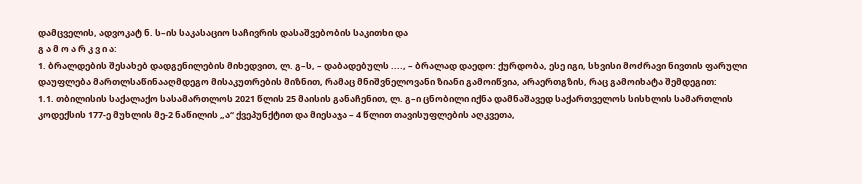დამცველის, ადვოკატ ნ. ს–ის საკასაციო საჩივრის დასაშვებობის საკითხი და
გ ა მ ო ა რ კ ვ ი ა:
1. ბრალდების შესახებ დადგენილების მიხედვით, ლ. გ–ს, – დაბადებულს ...., – ბრალად დაედო: ქურდობა, ესე იგი, სხვისი მოძრავი ნივთის ფარული დაუფლება მართლსაწინააღმდეგო მისაკუთრების მიზნით, რამაც მნიშვნელოვანი ზიანი გამოიწვია, არაერთგზის, რაც გამოიხატა შემდეგით:
1.1. თბილისის საქალაქო სასამართლოს 2021 წლის 25 მაისის განაჩენით, ლ. გ–ი ცნობილი იქნა დამნაშავედ საქართველოს სისხლის სამართლის კოდექსის 177-ე მუხლის მე-2 ნაწილის „ა“ ქვეპუნქტით და მიესაჯა – 4 წლით თავისუფლების აღკვეთა,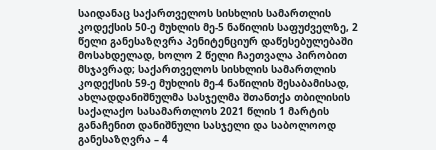საიდანაც საქართველოს სისხლის სამართლის კოდექსის 50-ე მუხლის მე-5 ნაწილის საფუძველზე, 2 წელი განესაზღვრა პენიტენციურ დაწესებულებაში მოსახდელად, ხოლო 2 წელი ჩაეთვალა პირობით მსჯავრად; საქართველოს სისხლის სამართლის კოდექსის 59-ე მუხლის მე-4 ნაწილის შესაბამისად, ახლადდანიშნულმა სასჯელმა შთანთქა თბილისის საქალაქო სასამართლოს 2021 წლის 1 მარტის განაჩენით დანიშნული სასჯელი და საბოლოოდ განესაზღვრა – 4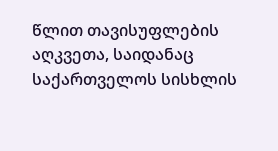წლით თავისუფლების აღკვეთა, საიდანაც საქართველოს სისხლის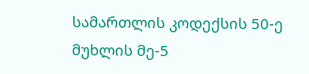სამართლის კოდექსის 50-ე მუხლის მე-5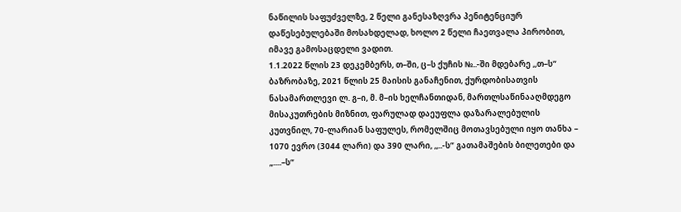ნაწილის საფუძველზე, 2 წელი განესაზღვრა პენიტენციურ დაწესებულებაში მოსახდელად, ხოლო 2 წელი ჩაეთვალა პირობით, იმავე გამოსაცდელი ვადით.
1.1.2022 წლის 23 დეკემბერს, თ–ში, ც–ს ქუჩის №..-ში მდებარე ,,თ–ს“ ბაზრობაზე, 2021 წლის 25 მაისის განაჩენით, ქურდობისათვის ნასამართლევი ლ. გ–ი, მ. მ–ის ხელჩანთიდან, მართლსაწინააღმდეგო მისაკუთრების მიზნით, ფარულად დაეუფლა დაზარალებულის კუთვნილ, 70-ლარიან საფულეს, რომელშიც მოთავსებული იყო თანხა – 1070 ევრო (3044 ლარი) და 390 ლარი, ,,..-ს“ გათამაშების ბილეთები და „....–ს“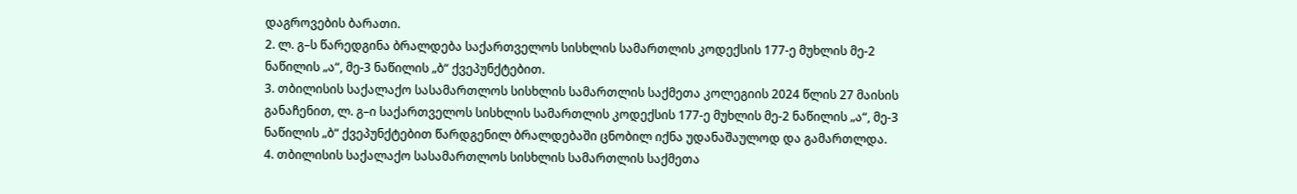დაგროვების ბარათი.
2. ლ. გ–ს წარედგინა ბრალდება საქართველოს სისხლის სამართლის კოდექსის 177-ე მუხლის მე-2 ნაწილის „ა“, მე-3 ნაწილის „ბ“ ქვეპუნქტებით.
3. თბილისის საქალაქო სასამართლოს სისხლის სამართლის საქმეთა კოლეგიის 2024 წლის 27 მაისის განაჩენით, ლ. გ–ი საქართველოს სისხლის სამართლის კოდექსის 177-ე მუხლის მე-2 ნაწილის „ა“, მე-3 ნაწილის „ბ“ ქვეპუნქტებით წარდგენილ ბრალდებაში ცნობილ იქნა უდანაშაულოდ და გამართლდა.
4. თბილისის საქალაქო სასამართლოს სისხლის სამართლის საქმეთა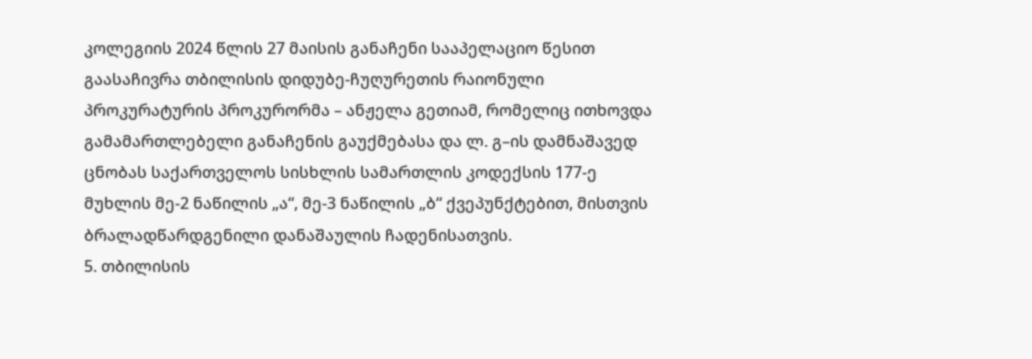კოლეგიის 2024 წლის 27 მაისის განაჩენი სააპელაციო წესით გაასაჩივრა თბილისის დიდუბე-ჩუღურეთის რაიონული პროკურატურის პროკურორმა – ანჟელა გეთიამ, რომელიც ითხოვდა გამამართლებელი განაჩენის გაუქმებასა და ლ. გ–ის დამნაშავედ ცნობას საქართველოს სისხლის სამართლის კოდექსის 177-ე მუხლის მე-2 ნაწილის „ა“, მე-3 ნაწილის „ბ“ ქვეპუნქტებით, მისთვის ბრალადწარდგენილი დანაშაულის ჩადენისათვის.
5. თბილისის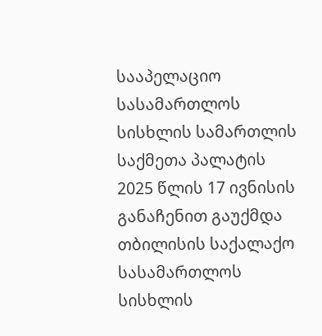სააპელაციო სასამართლოს სისხლის სამართლის საქმეთა პალატის 2025 წლის 17 ივნისის განაჩენით გაუქმდა თბილისის საქალაქო სასამართლოს სისხლის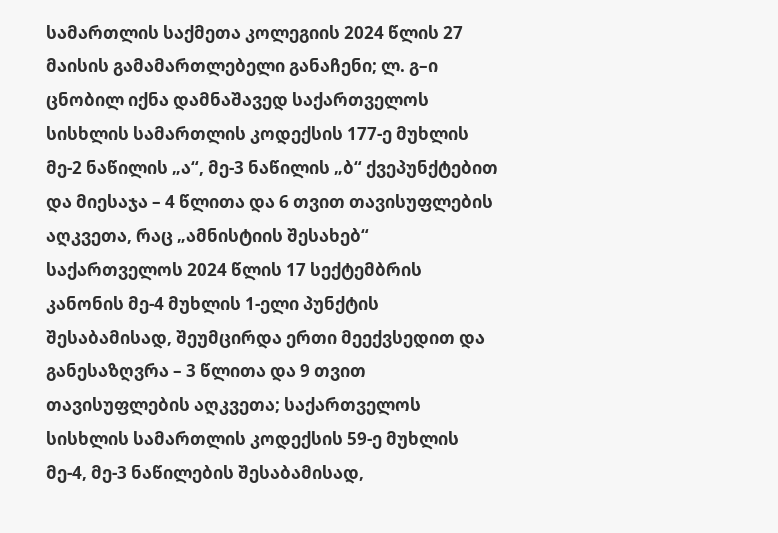სამართლის საქმეთა კოლეგიის 2024 წლის 27 მაისის გამამართლებელი განაჩენი; ლ. გ–ი ცნობილ იქნა დამნაშავედ საქართველოს სისხლის სამართლის კოდექსის 177-ე მუხლის მე-2 ნაწილის „ა“, მე-3 ნაწილის „ბ“ ქვეპუნქტებით და მიესაჯა – 4 წლითა და 6 თვით თავისუფლების აღკვეთა, რაც „ამნისტიის შესახებ“ საქართველოს 2024 წლის 17 სექტემბრის კანონის მე-4 მუხლის 1-ელი პუნქტის შესაბამისად, შეუმცირდა ერთი მეექვსედით და განესაზღვრა – 3 წლითა და 9 თვით თავისუფლების აღკვეთა; საქართველოს სისხლის სამართლის კოდექსის 59-ე მუხლის მე-4, მე-3 ნაწილების შესაბამისად,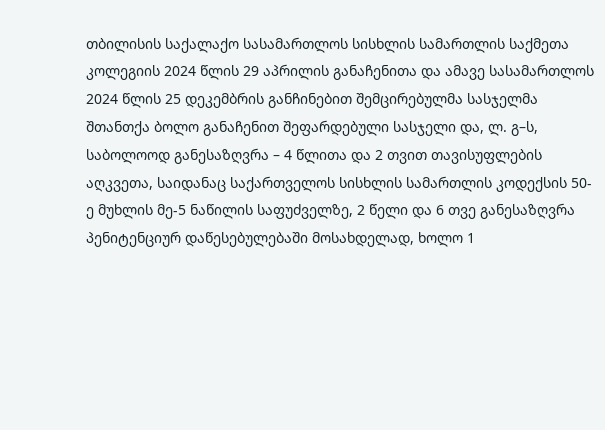თბილისის საქალაქო სასამართლოს სისხლის სამართლის საქმეთა კოლეგიის 2024 წლის 29 აპრილის განაჩენითა და ამავე სასამართლოს 2024 წლის 25 დეკემბრის განჩინებით შემცირებულმა სასჯელმა შთანთქა ბოლო განაჩენით შეფარდებული სასჯელი და, ლ. გ–ს, საბოლოოდ განესაზღვრა – 4 წლითა და 2 თვით თავისუფლების აღკვეთა, საიდანაც საქართველოს სისხლის სამართლის კოდექსის 50-ე მუხლის მე-5 ნაწილის საფუძველზე, 2 წელი და 6 თვე განესაზღვრა პენიტენციურ დაწესებულებაში მოსახდელად, ხოლო 1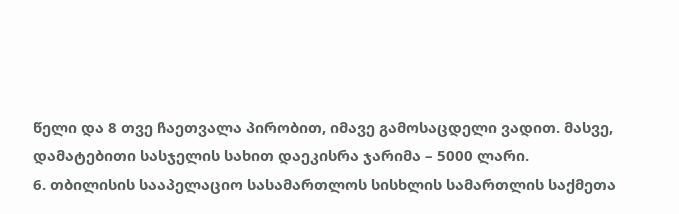წელი და 8 თვე ჩაეთვალა პირობით, იმავე გამოსაცდელი ვადით. მასვე, დამატებითი სასჯელის სახით დაეკისრა ჯარიმა – 5000 ლარი.
6. თბილისის სააპელაციო სასამართლოს სისხლის სამართლის საქმეთა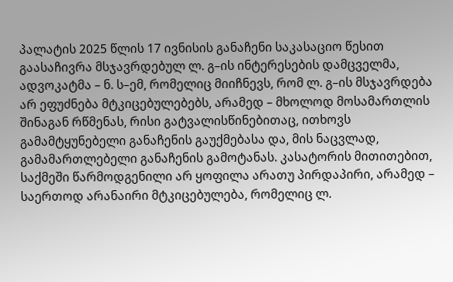პალატის 2025 წლის 17 ივნისის განაჩენი საკასაციო წესით გაასაჩივრა მსჯავრდებულ ლ. გ–ის ინტერესების დამცველმა, ადვოკატმა – ნ. ს–ემ, რომელიც მიიჩნევს, რომ ლ. გ–ის მსჯავრდება არ ეფუძნება მტკიცებულებებს, არამედ – მხოლოდ მოსამართლის შინაგან რწმენას, რისი გატვალისწინებითაც, ითხოვს გამამტყუნებელი განაჩენის გაუქმებასა და, მის ნაცვლად, გამამართლებელი განაჩენის გამოტანას. კასატორის მითითებით, საქმეში წარმოდგენილი არ ყოფილა არათუ პირდაპირი, არამედ – საერთოდ არანაირი მტკიცებულება, რომელიც ლ.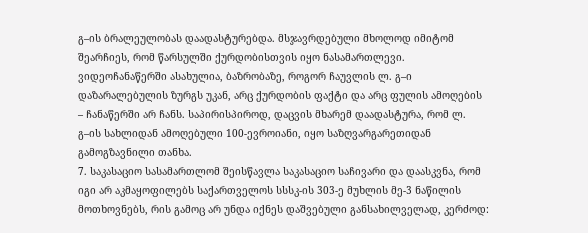გ–ის ბრალეულობას დაადასტურებდა. მსჯავრდებული მხოლოდ იმიტომ შეარჩიეს, რომ წარსულში ქურდობისთვის იყო ნასამართლევი. ვიდეოჩანაწერში ასახულია, ბაზრობაზე, როგორ ჩაუვლის ლ. გ–ი დაზარალებულის ზურგს უკან, არც ქურდობის ფაქტი და არც ფულის ამოღების – ჩანაწერში არ ჩანს. საპირისპიროდ, დაცვის მხარემ დაადასტურა, რომ ლ. გ–ის სახლიდან ამოღებული 100-ევროიანი, იყო საზღვარგარეთიდან გამოგზავნილი თანხა.
7. საკასაციო სასამართლომ შეისწავლა საკასაციო საჩივარი და დაასკვნა, რომ იგი არ აკმაყოფილებს საქართველოს სსსკ-ის 303-ე მუხლის მე-3 ნაწილის მოთხოვნებს, რის გამოც არ უნდა იქნეს დაშვებული განსახილველად, კერძოდ: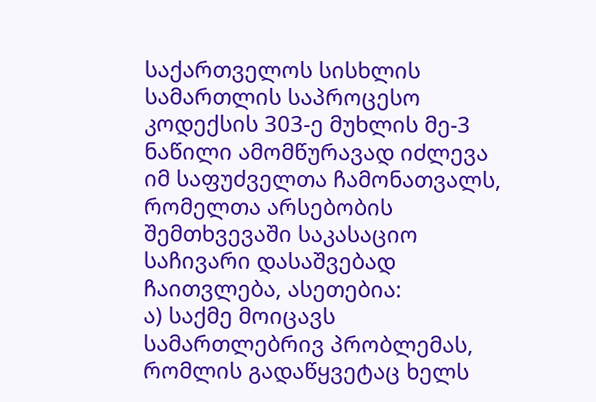საქართველოს სისხლის სამართლის საპროცესო კოდექსის 303-ე მუხლის მე-3 ნაწილი ამომწურავად იძლევა იმ საფუძველთა ჩამონათვალს, რომელთა არსებობის შემთხვევაში საკასაციო საჩივარი დასაშვებად ჩაითვლება, ასეთებია:
ა) საქმე მოიცავს სამართლებრივ პრობლემას, რომლის გადაწყვეტაც ხელს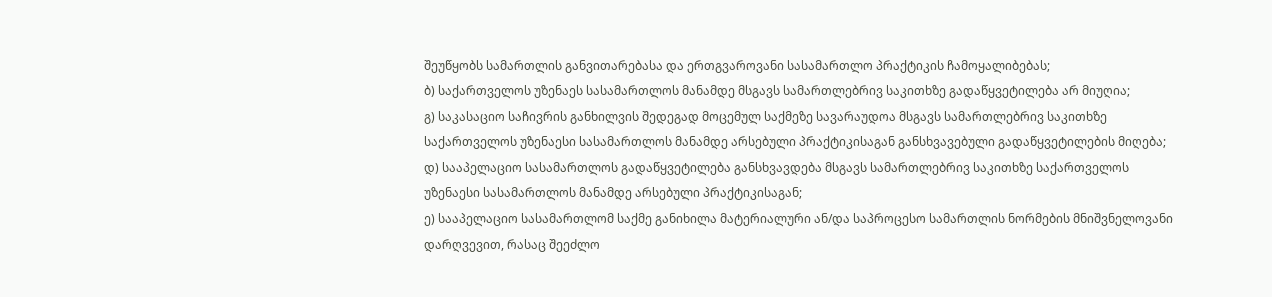შეუწყობს სამართლის განვითარებასა და ერთგვაროვანი სასამართლო პრაქტიკის ჩამოყალიბებას;
ბ) საქართველოს უზენაეს სასამართლოს მანამდე მსგავს სამართლებრივ საკითხზე გადაწყვეტილება არ მიუღია;
გ) საკასაციო საჩივრის განხილვის შედეგად მოცემულ საქმეზე სავარაუდოა მსგავს სამართლებრივ საკითხზე საქართველოს უზენაესი სასამართლოს მანამდე არსებული პრაქტიკისაგან განსხვავებული გადაწყვეტილების მიღება;
დ) სააპელაციო სასამართლოს გადაწყვეტილება განსხვავდება მსგავს სამართლებრივ საკითხზე საქართველოს უზენაესი სასამართლოს მანამდე არსებული პრაქტიკისაგან;
ე) სააპელაციო სასამართლომ საქმე განიხილა მატერიალური ან/და საპროცესო სამართლის ნორმების მნიშვნელოვანი დარღვევით, რასაც შეეძლო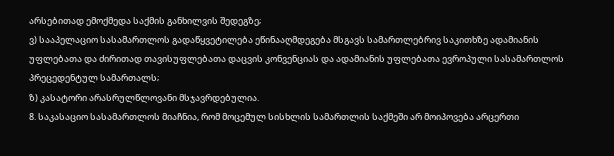არსებითად ემოქმედა საქმის განხილვის შედეგზე;
ვ) სააპელაციო სასამართლოს გადაწყვეტილება ეწინააღმდეგება მსგავს სამართლებრივ საკითხზე ადამიანის უფლებათა და ძირითად თავისუფლებათა დაცვის კონვენციას და ადამიანის უფლებათა ევროპული სასამართლოს პრეცედენტულ სამართალს;
ზ) კასატორი არასრულწლოვანი მსჯავრდებულია.
8. საკასაციო სასამართლოს მიაჩნია, რომ მოცემულ სისხლის სამართლის საქმეში არ მოიპოვება არცერთი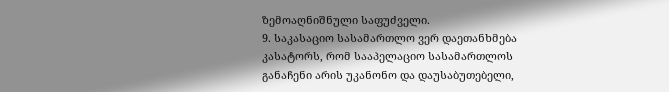ზემოაღნიშნული საფუძველი.
9. საკასაციო სასამართლო ვერ დაეთანხმება კასატორს, რომ სააპელაციო სასამართლოს განაჩენი არის უკანონო და დაუსაბუთებელი,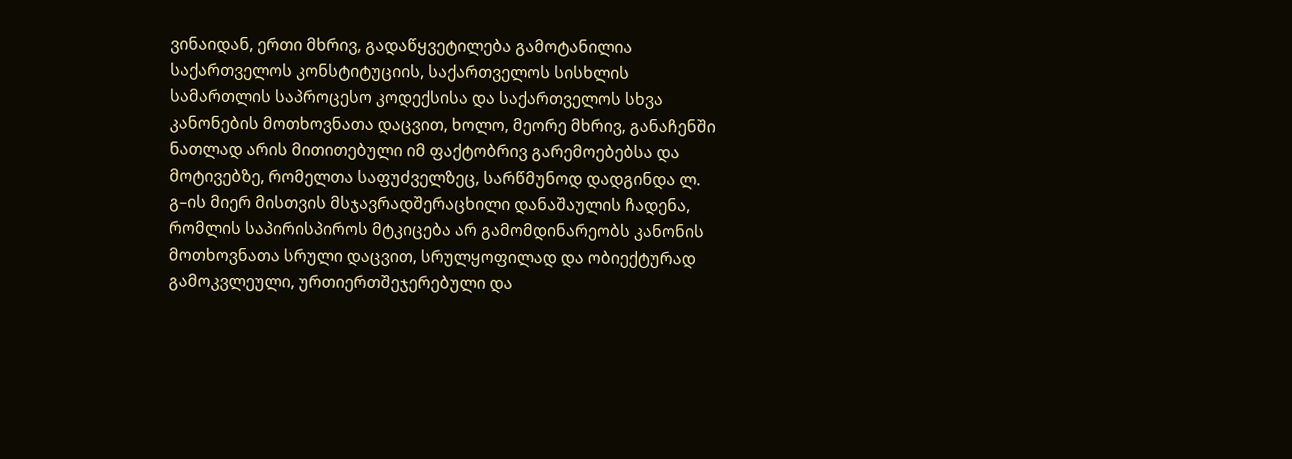ვინაიდან, ერთი მხრივ, გადაწყვეტილება გამოტანილია საქართველოს კონსტიტუციის, საქართველოს სისხლის სამართლის საპროცესო კოდექსისა და საქართველოს სხვა კანონების მოთხოვნათა დაცვით, ხოლო, მეორე მხრივ, განაჩენში ნათლად არის მითითებული იმ ფაქტობრივ გარემოებებსა და მოტივებზე, რომელთა საფუძველზეც, სარწმუნოდ დადგინდა ლ. გ–ის მიერ მისთვის მსჯავრადშერაცხილი დანაშაულის ჩადენა, რომლის საპირისპიროს მტკიცება არ გამომდინარეობს კანონის მოთხოვნათა სრული დაცვით, სრულყოფილად და ობიექტურად გამოკვლეული, ურთიერთშეჯერებული და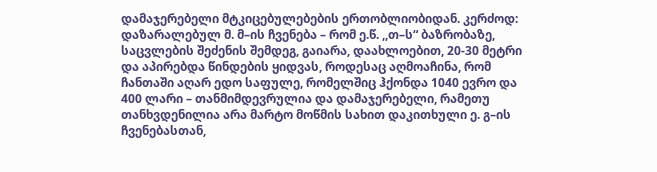დამაჯერებელი მტკიცებულებების ერთობლიობიდან. კერძოდ: დაზარალებულ მ. მ–ის ჩვენება – რომ ე.წ. ,,თ–ს“ ბაზრობაზე, საცვლების შეძენის შემდეგ, გაიარა, დაახლოებით, 20-30 მეტრი და აპირებდა წინდების ყიდვას, როდესაც აღმოაჩინა, რომ ჩანთაში აღარ ედო საფულე, რომელშიც ჰქონდა 1040 ევრო და 400 ლარი – თანმიმდევრულია და დამაჯერებელი, რამეთუ თანხვდენილია არა მარტო მოწმის სახით დაკითხული ე. გ–ის ჩვენებასთან,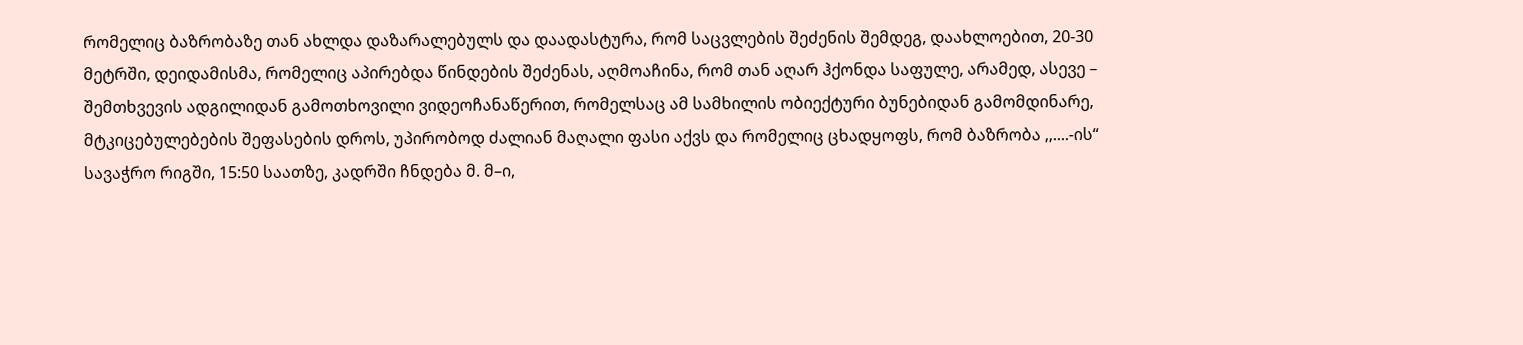რომელიც ბაზრობაზე თან ახლდა დაზარალებულს და დაადასტურა, რომ საცვლების შეძენის შემდეგ, დაახლოებით, 20-30 მეტრში, დეიდამისმა, რომელიც აპირებდა წინდების შეძენას, აღმოაჩინა, რომ თან აღარ ჰქონდა საფულე, არამედ, ასევე – შემთხვევის ადგილიდან გამოთხოვილი ვიდეოჩანაწერით, რომელსაც ამ სამხილის ობიექტური ბუნებიდან გამომდინარე, მტკიცებულებების შეფასების დროს, უპირობოდ ძალიან მაღალი ფასი აქვს და რომელიც ცხადყოფს, რომ ბაზრობა ,,....-ის“ სავაჭრო რიგში, 15:50 საათზე, კადრში ჩნდება მ. მ–ი,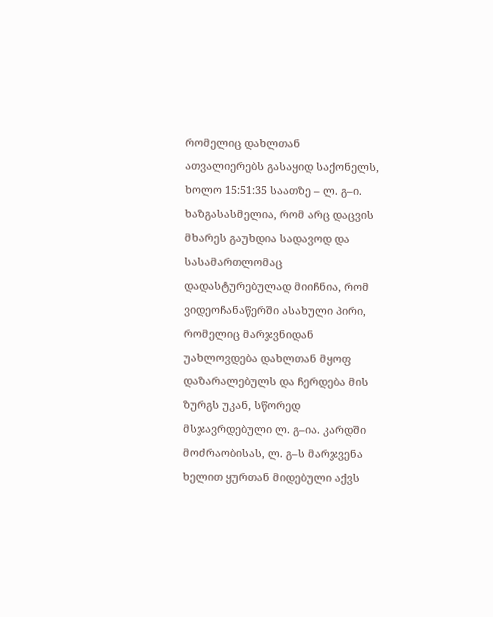რომელიც დახლთან ათვალიერებს გასაყიდ საქონელს, ხოლო 15:51:35 საათზე – ლ. გ–ი. ხაზგასასმელია, რომ არც დაცვის მხარეს გაუხდია სადავოდ და სასამართლომაც დადასტურებულად მიიჩნია, რომ ვიდეოჩანაწერში ასახული პირი, რომელიც მარჯვნიდან უახლოვდება დახლთან მყოფ დაზარალებულს და ჩერდება მის ზურგს უკან, სწორედ მსჯავრდებული ლ. გ–ია. კარდში მოძრაობისას, ლ. გ–ს მარჯვენა ხელით ყურთან მიდებული აქვს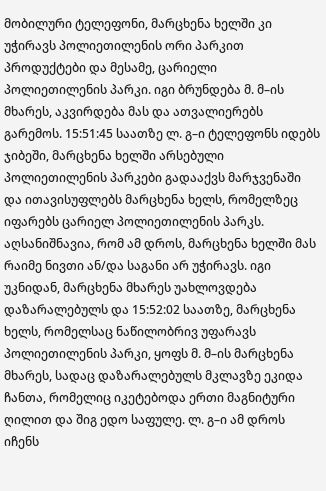მობილური ტელეფონი, მარცხენა ხელში კი უჭირავს პოლიეთილენის ორი პარკით პროდუქტები და მესამე, ცარიელი პოლიეთილენის პარკი. იგი ბრუნდება მ. მ–ის მხარეს, აკვირდება მას და ათვალიერებს გარემოს. 15:51:45 საათზე ლ. გ–ი ტელეფონს იდებს ჯიბეში, მარცხენა ხელში არსებული პოლიეთილენის პარკები გადააქვს მარჯვენაში და ითავისუფლებს მარცხენა ხელს, რომელზეც იფარებს ცარიელ პოლიეთილენის პარკს. აღსანიშნავია, რომ ამ დროს, მარცხენა ხელში მას რაიმე ნივთი ან/და საგანი არ უჭირავს. იგი უკნიდან, მარცხენა მხარეს უახლოვდება დაზარალებულს და 15:52:02 საათზე, მარცხენა ხელს, რომელსაც ნაწილობრივ უფარავს პოლიეთილენის პარკი, ყოფს მ. მ–ის მარცხენა მხარეს, სადაც დაზარალებულს მკლავზე ეკიდა ჩანთა, რომელიც იკეტებოდა ერთი მაგნიტური ღილით და შიგ ედო საფულე. ლ. გ–ი ამ დროს იჩენს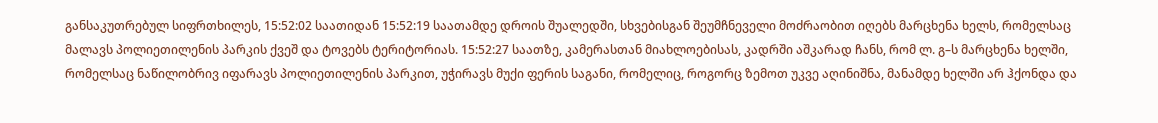განსაკუთრებულ სიფრთხილეს, 15:52:02 საათიდან 15:52:19 საათამდე დროის შუალედში, სხვებისგან შეუმჩნეველი მოძრაობით იღებს მარცხენა ხელს, რომელსაც მალავს პოლიეთილენის პარკის ქვეშ და ტოვებს ტერიტორიას. 15:52:27 საათზე, კამერასთან მიახლოებისას, კადრში აშკარად ჩანს, რომ ლ. გ–ს მარცხენა ხელში, რომელსაც ნაწილობრივ იფარავს პოლიეთილენის პარკით, უჭირავს მუქი ფერის საგანი, რომელიც, როგორც ზემოთ უკვე აღინიშნა, მანამდე ხელში არ ჰქონდა და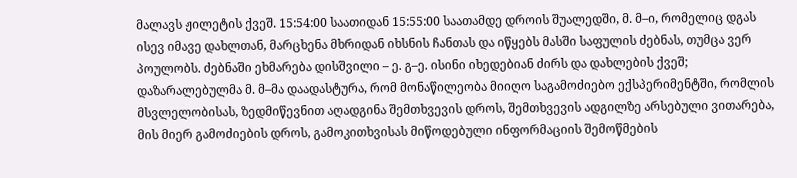მალავს ჟილეტის ქვეშ. 15:54:00 საათიდან 15:55:00 საათამდე დროის შუალედში, მ. მ–ი, რომელიც დგას ისევ იმავე დახლთან, მარცხენა მხრიდან იხსნის ჩანთას და იწყებს მასში საფულის ძებნას, თუმცა ვერ პოულობს. ძებნაში ეხმარება დისშვილი – ე. გ–ე. ისინი იხედებიან ძირს და დახლების ქვეშ; დაზარალებულმა მ. მ–მა დაადასტურა, რომ მონაწილეობა მიიღო საგამოძიებო ექსპერიმენტში, რომლის მსვლელობისას, ზედმიწევნით აღადგინა შემთხვევის დროს, შემთხვევის ადგილზე არსებული ვითარება, მის მიერ გამოძიების დროს, გამოკითხვისას მიწოდებული ინფორმაციის შემოწმების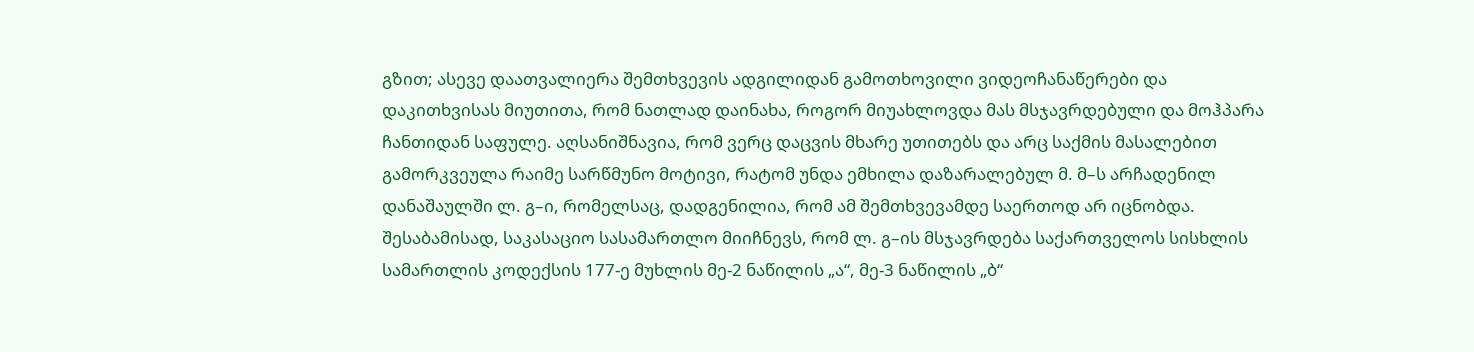გზით; ასევე დაათვალიერა შემთხვევის ადგილიდან გამოთხოვილი ვიდეოჩანაწერები და დაკითხვისას მიუთითა, რომ ნათლად დაინახა, როგორ მიუახლოვდა მას მსჯავრდებული და მოჰპარა ჩანთიდან საფულე. აღსანიშნავია, რომ ვერც დაცვის მხარე უთითებს და არც საქმის მასალებით გამორკვეულა რაიმე სარწმუნო მოტივი, რატომ უნდა ემხილა დაზარალებულ მ. მ–ს არჩადენილ დანაშაულში ლ. გ–ი, რომელსაც, დადგენილია, რომ ამ შემთხვევამდე საერთოდ არ იცნობდა. შესაბამისად, საკასაციო სასამართლო მიიჩნევს, რომ ლ. გ–ის მსჯავრდება საქართველოს სისხლის სამართლის კოდექსის 177-ე მუხლის მე-2 ნაწილის „ა“, მე-3 ნაწილის „ბ“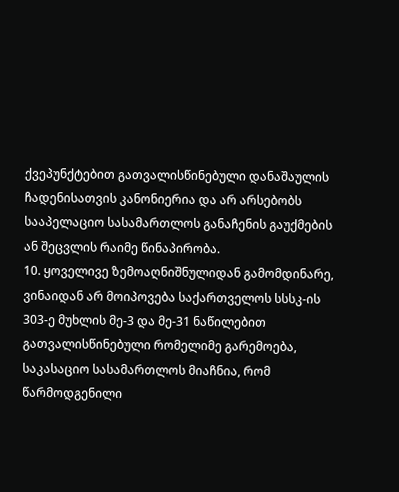ქვეპუნქტებით გათვალისწინებული დანაშაულის ჩადენისათვის კანონიერია და არ არსებობს სააპელაციო სასამართლოს განაჩენის გაუქმების ან შეცვლის რაიმე წინაპირობა.
10. ყოველივე ზემოაღნიშნულიდან გამომდინარე, ვინაიდან არ მოიპოვება საქართველოს სსსკ-ის 303-ე მუხლის მე-3 და მე-31 ნაწილებით გათვალისწინებული რომელიმე გარემოება, საკასაციო სასამართლოს მიაჩნია, რომ წარმოდგენილი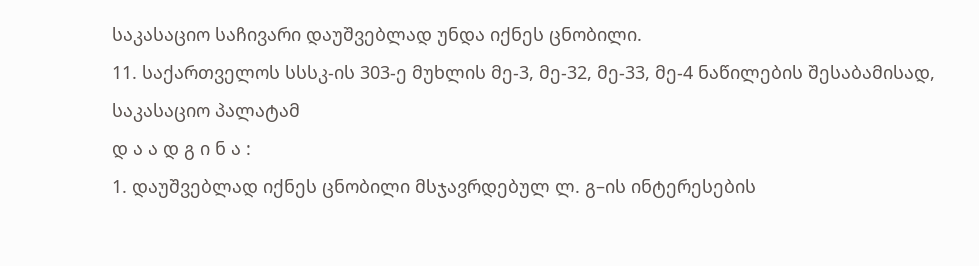საკასაციო საჩივარი დაუშვებლად უნდა იქნეს ცნობილი.
11. საქართველოს სსსკ-ის 303-ე მუხლის მე-3, მე-32, მე-33, მე-4 ნაწილების შესაბამისად, საკასაციო პალატამ
დ ა ა დ გ ი ნ ა :
1. დაუშვებლად იქნეს ცნობილი მსჯავრდებულ ლ. გ–ის ინტერესების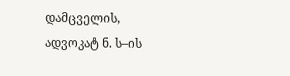დამცველის, ადვოკატ ნ. ს–ის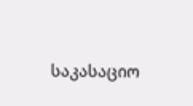საკასაციო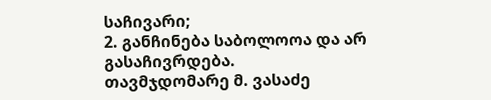საჩივარი;
2. განჩინება საბოლოოა და არ გასაჩივრდება.
თავმჯდომარე მ. ვასაძე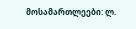მოსამართლეები: ლ.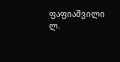ფაფიაშვილი
ლ.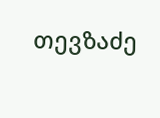თევზაძე